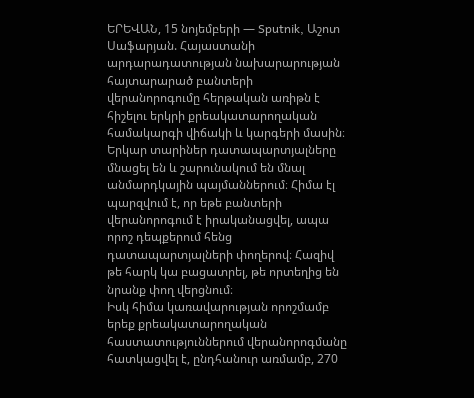ԵՐԵՎԱՆ, 15 նոյեմբերի — Sputnik, Աշոտ Սաֆարյան. Հայաստանի արդարադատության նախարարության հայտարարած բանտերի վերանորոգումը հերթական առիթն է հիշելու երկրի քրեակատարողական համակարգի վիճակի և կարգերի մասին։ Երկար տարիներ դատապարտյալները մնացել են և շարունակում են մնալ անմարդկային պայմաններում։ Հիմա էլ պարզվում է, որ եթե բանտերի վերանորոգում է իրականացվել, ապա որոշ դեպքերում հենց դատապարտյալների փողերով։ Հազիվ թե հարկ կա բացատրել, թե որտեղից են նրանք փող վերցնում։
Իսկ հիմա կառավարության որոշմամբ երեք քրեակատարողական հաստատություններում վերանորոգմանը հատկացվել է, ընդհանուր առմամբ, 270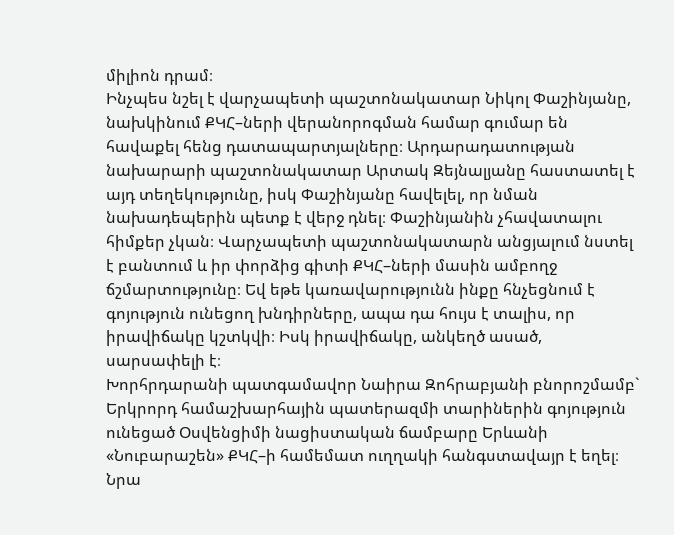միլիոն դրամ։
Ինչպես նշել է վարչապետի պաշտոնակատար Նիկոլ Փաշինյանը, նախկինում ՔԿՀ–ների վերանորոգման համար գումար են հավաքել հենց դատապարտյալները։ Արդարադատության նախարարի պաշտոնակատար Արտակ Զեյնալյանը հաստատել է այդ տեղեկությունը, իսկ Փաշինյանը հավելել, որ նման նախադեպերին պետք է վերջ դնել։ Փաշինյանին չհավատալու հիմքեր չկան։ Վարչապետի պաշտոնակատարն անցյալում նստել է բանտում և իր փորձից գիտի ՔԿՀ–ների մասին ամբողջ ճշմարտությունը։ Եվ եթե կառավարությունն ինքը հնչեցնում է գոյություն ունեցող խնդիրները, ապա դա հույս է տալիս, որ իրավիճակը կշտկվի։ Իսկ իրավիճակը, անկեղծ ասած, սարսափելի է։
Խորհրդարանի պատգամավոր Նաիրա Զոհրաբյանի բնորոշմամբ` Երկրորդ համաշխարհային պատերազմի տարիներին գոյություն ունեցած Օսվենցիմի նացիստական ճամբարը Երևանի «Նուբարաշեն» ՔԿՀ–ի համեմատ ուղղակի հանգստավայր է եղել։ Նրա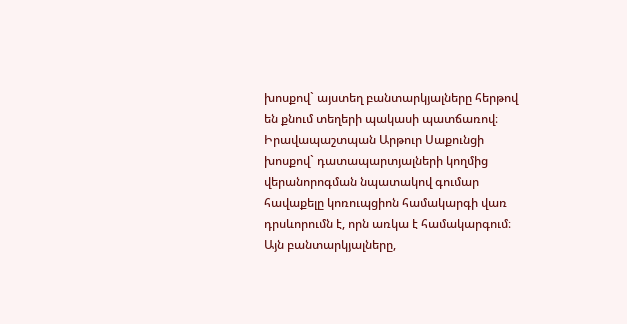խոսքով` այստեղ բանտարկյալները հերթով են քնում տեղերի պակասի պատճառով։
Իրավապաշտպան Արթուր Սաքունցի խոսքով` դատապարտյալների կողմից վերանորոգման նպատակով գումար հավաքելը կոռուպցիոն համակարգի վառ դրսևորումն է, որն առկա է համակարգում։ Այն բանտարկյալները,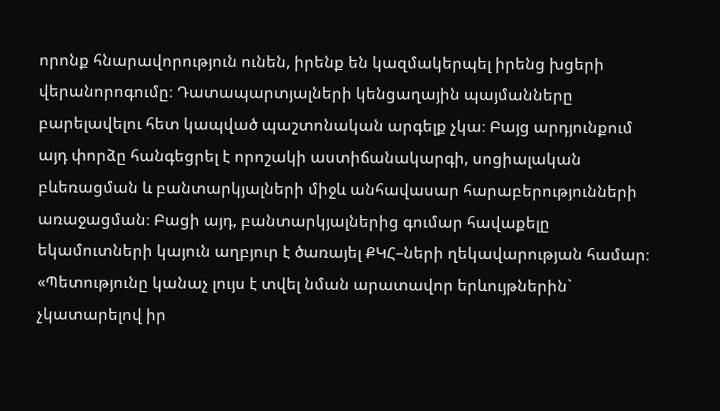որոնք հնարավորություն ունեն, իրենք են կազմակերպել իրենց խցերի վերանորոգումը։ Դատապարտյալների կենցաղային պայմանները բարելավելու հետ կապված պաշտոնական արգելք չկա։ Բայց արդյունքում այդ փորձը հանգեցրել է որոշակի աստիճանակարգի, սոցիալական բևեռացման և բանտարկյալների միջև անհավասար հարաբերությունների առաջացման։ Բացի այդ, բանտարկյալներից գումար հավաքելը եկամուտների կայուն աղբյուր է ծառայել ՔԿՀ–ների ղեկավարության համար։
«Պետությունը կանաչ լույս է տվել նման արատավոր երևույթներին` չկատարելով իր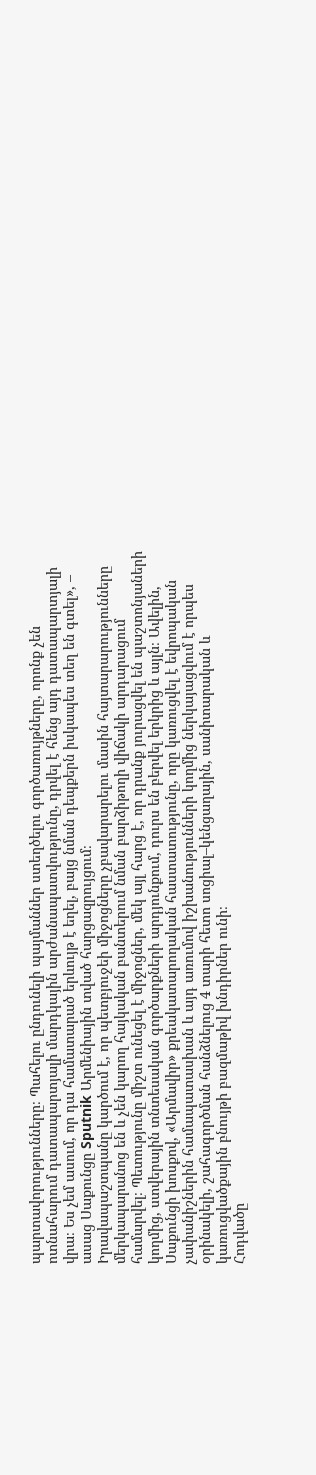պարտավորությունները։ Պահելու ընդունելի պայմաններ ստեղծելու գործառույթները, որոնք չեն ոտնահարում դատապարտյալի մարդկային արժանապատվությունը, դրվել է հենց այդ դատապարտյալի վրա։ Ես չեմ ասում, որ դա համատարած երևույթ է եղել, բայց նման դեպքերն իսկապես տեղ են գտել», – ասաց Սաքունցը Sputnik Արմենիային տված հարցազրույցում։
Իրավապաշտպանը կարծում է, որ պետբյուջեի միջոցները չբավարարելու մասին հայտարարությունները մերկապարանոց են և չեն կարող հայկական բանտերում նման բարձիթողի վիճակի արդարացում համարվել։ Պետությունը միշտ ունեցել է միջոցներ, մեկ այլ հարց է, որ դրանք յուրացվել են պաշտոնյաների կողմից, ստվերային տնտեսական գործարքների արդյունքում, դուրս են բերվել երկրից և այլն։ Ավելին, Սաքունցի խոսքով, «Արմավիր» քրեակատարողական հաստատությունը, որը կառուցվել է եվրոպական չափանիշներին համապատասխան և այդ առումով իշխանությունների կողմից ներկայացվում է որպես օրինակելի, շահագործման հանձնելուց 4 տարի հետո սոցիալ–կենցաղային, սանիտարական և կառուցվածքային բնույթի բազմաթիվ խնդիրներ ունի։
Հոդվածը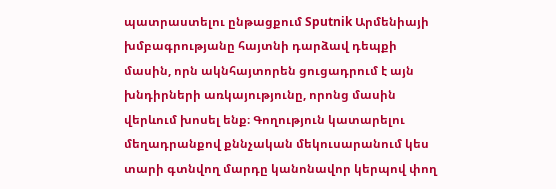պատրաստելու ընթացքում Sputnik Արմենիայի խմբագրությանը հայտնի դարձավ դեպքի մասին, որն ակնհայտորեն ցուցադրում է այն խնդիրների առկայությունը, որոնց մասին վերևում խոսել ենք։ Գողություն կատարելու մեղադրանքով քննչական մեկուսարանում կես տարի գտնվող մարդը կանոնավոր կերպով փող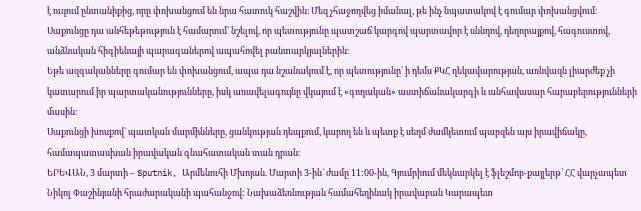է ուզում ընտանիքից, որը փոխանցում են նրա հատուկ հաշվին։ Մեզ չհաջողվեց իմանալ, թե ինչ նպատակով է գումար փոխանցվում։
Սաքունցը դա անհեթեթություն է համարում` նշելով, որ պետությունը պատշաճ կարգով պարտավոր է սննդով, դեղորայքով, հագուստով, անձնական հիգիենայի պարագաներով ապահովել բանտարկյալներին։
Եթե ազգականները գումար են փոխանցում, ապա դա նշանակում է, որ պետությունը` ի դեմս ՔԿՀ ղեկավարության, առնվազն լիարժեք չի կատարում իր պարտականությունները, իսկ առավելագույնը վկայում է «գողական» աստիճանակարգի և անհավասար հարաբերությունների մասին։
Սաքունցի խոսքով` պատկան մարմինները, ցանկության դեպքում, կարող են և պետք է սեղմ ժամկետում պարզեն այս իրավիճակը, համապատասխան իրավական գնահատական տան դրան։
ԵՐԵՎԱՆ, 3 մարտի – Sputnik, Արմենուհի Մխոյան. Մարտի 3-ին` ժամը 11:00-ին, Գյումրիում մեկնարկել է ֆլեշմոբ-քայլերթ՝ ՀՀ վարչապետ Նիկոլ Փաշինյանի հրաժարականի պահանջով: Նախաձեռնության համահեղինակ իրավաբան Կարապետ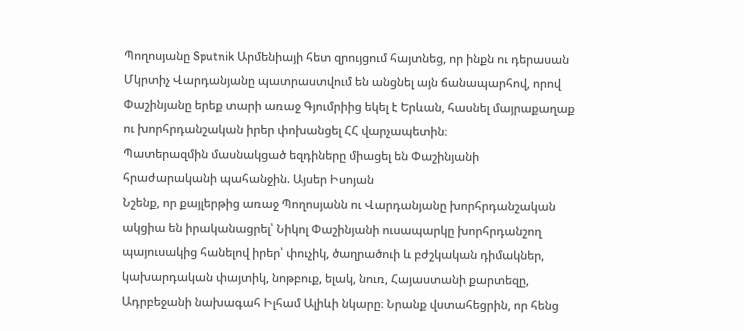Պողոսյանը Sputnik Արմենիայի հետ զրույցում հայտնեց, որ ինքն ու դերասան Մկրտիչ Վարդանյանը պատրաստվում են անցնել այն ճանապարհով, որով Փաշինյանը երեք տարի առաջ Գյումրիից եկել է Երևան, հասնել մայրաքաղաք ու խորհրդանշական իրեր փոխանցել ՀՀ վարչապետին։
Պատերազմին մասնակցած եզդիները միացել են Փաշինյանի հրաժարականի պահանջին. Այսեր Իսոյան
Նշենք, որ քայլերթից առաջ Պողոսյանն ու Վարդանյանը խորհրդանշական ակցիա են իրականացրել՝ Նիկոլ Փաշինյանի ուսապարկը խորհրդանշող պայուսակից հանելով իրեր՝ փուչիկ, ծաղրածուի և բժշկական դիմակներ, կախարդական փայտիկ, նոթբուք, ելակ, նուռ, Հայաստանի քարտեզը, Ադրբեջանի նախագահ Իլհամ Ալիևի նկարը։ Նրանք վստահեցրին, որ հենց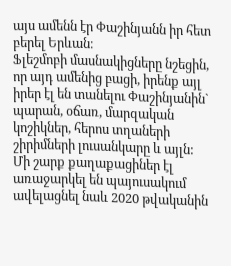այս ամենն էր Փաշինյանն իր հետ բերել Երևան։
Ֆլեշմոբի մասնակիցները նշեցին, որ այդ ամենից բացի, իրենք այլ իրեր էլ են տանելու Փաշինյանին` պարան, օճառ, մարզական կոշիկներ, հերոս տղաների շիրիմների լուսանկարը և այլն:
Մի շարք քաղաքացիներ էլ առաջարկել են պայուսակում ավելացնել նաև 2020 թվականին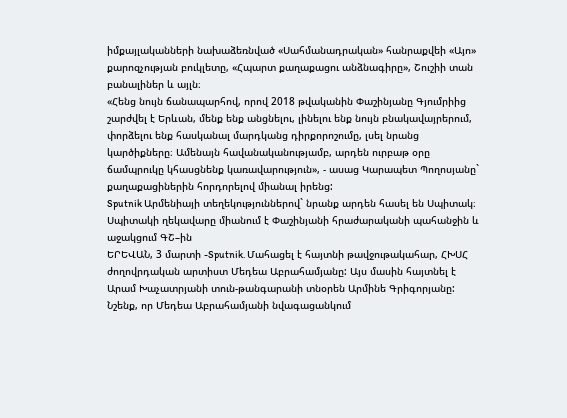իմքայլականների նախաձեռնված «Սահմանադրական» հանրաքվեի «Այո» քարոզչության բուկլետը, «Հպարտ քաղաքացու անձնագիրը», Շուշիի տան բանալիներ և այլն։
«Հենց նույն ճանապարհով, որով 2018 թվականին Փաշինյանը Գյումրիից շարժվել է Երևան, մենք ենք անցնելու, լինելու ենք նույն բնակավայրերում, փորձելու ենք հասկանալ մարդկանց դիրքորոշումը, լսել նրանց կարծիքները։ Ամենայն հավանականությամբ, արդեն ուրբաթ օրը ճամպրուկը կհասցնենք կառավարություն», - ասաց Կարապետ Պողոսյանը` քաղաքացիներին հորդորելով միանալ իրենց:
Sputnik Արմենիայի տեղեկություններով` նրանք արդեն հասել են Սպիտակ։
Սպիտակի ղեկավարը միանում է Փաշինյանի հրաժարականի պահանջին և աջակցում ԳՇ–ին
ԵՐԵՎԱՆ, 3 մարտի -Sputnik. Մահացել է հայտնի թավջութակահար, ՀԽՍՀ ժողովրդական արտիստ Մեդեա Աբրահամյանը: Այս մասին հայտնել է Արամ Խաչատրյանի տուն-թանգարանի տնօրեն Արմինե Գրիգորյանը:
Նշենք, որ Մեդեա Աբրահամյանի նվագացանկում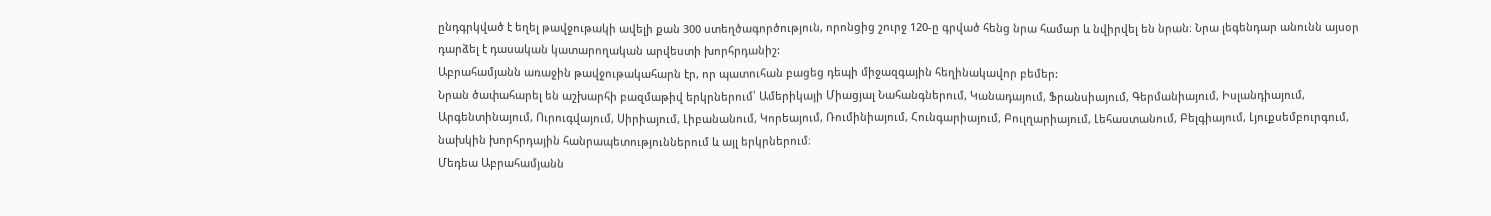ընդգրկված է եղել թավջութակի ավելի քան 300 ստեղծագործություն, որոնցից շուրջ 120-ը գրված հենց նրա համար և նվիրվել են նրան։ Նրա լեգենդար անունն այսօր դարձել է դասական կատարողական արվեստի խորհրդանիշ:
Աբրահամյանն առաջին թավջութակահարն էր, որ պատուհան բացեց դեպի միջազգային հեղինակավոր բեմեր:
Նրան ծափահարել են աշխարհի բազմաթիվ երկրներում՝ Ամերիկայի Միացյալ Նահանգներում, Կանադայում, Ֆրանսիայում, Գերմանիայում, Իսլանդիայում, Արգենտինայում, Ուրուգվայում, Սիրիայում, Լիբանանում, Կորեայում, Ռումինիայում, Հունգարիայում, Բուլղարիայում, Լեհաստանում, Բելգիայում, Լյուքսեմբուրգում, նախկին խորհրդային հանրապետություններում և այլ երկրներում։
Մեդեա Աբրահամյանն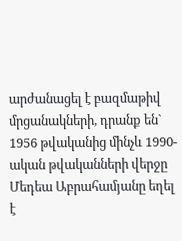արժանացել է բազմաթիվ մրցանակների, դրանք են`
1956 թվականից մինչև 1990-ական թվականների վերջը Մեդեա Աբրահամյանը եղել է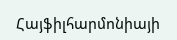Հայֆիլհարմոնիայի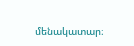մենակատար։